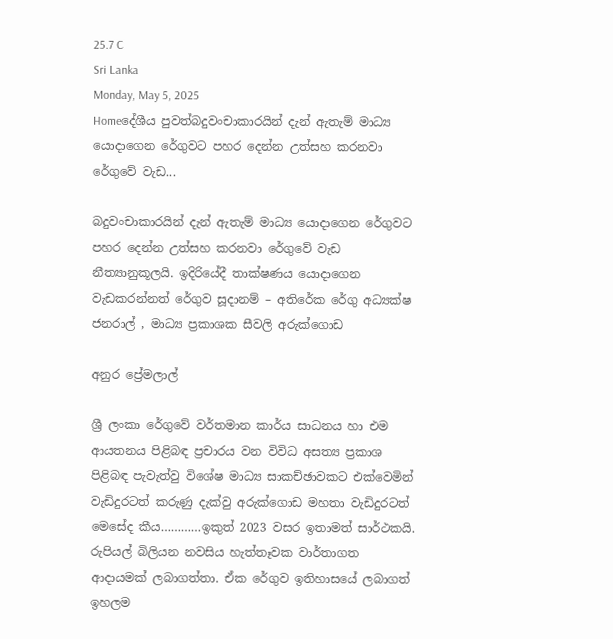25.7 C
Sri Lanka
Monday, May 5, 2025
Homeදේශීය පුවත්බදුවංචාකාරයින් දැන් ඇතැම් මාධ්‍ය යොදාගෙන රේගුවට පහර දෙන්න උත්සහ කරනවා රේගුවේ වැඩ...

බදුවංචාකාරයින් දැන් ඇතැම් මාධ්‍ය යොදාගෙන රේගුවට පහර දෙන්න උත්සහ කරනවා රේගුවේ වැඩ නීත්‍යානුකූලයි. ඉදිරියේදී තාක්ෂණය යොදාගෙන වැඩකරන්නත් රේගුව සූදානම් – අතිරේක රේගු අධ්‍යක්ෂ ජනරාල් , මාධ්‍ය ප්‍රකාශක සීවලි අරුක්ගොඩ

අනුර ප්‍රේමලාල්

ශ්‍රී ලංකා රේගුවේ වර්තමාන කාර්ය සාධනය හා එම ආයතනය පිළිබඳ ප්‍රචාරය වන විවිධ අසත්‍ය ප්‍රකාශ පිළිබඳ පැවැත්වු විශේෂ මාධ්‍ය සාකච්ඡාවකට එක්වෙමින් වැඩිදුරටත් කරුණු දැක්වු අරුක්ගොඩ මහතා වැඩිදුරටත් මෙසේද කීය…………ඉකුත් 2023 වසර ඉතාමත් සාර්ථකයි. රුපියල් බිලියන නවසිය හැත්තෑවක වාර්තාගත ආදායමක් ලබාගත්තා. ඒක රේගුව ඉතිහාසයේ ලබාගත් ඉහලම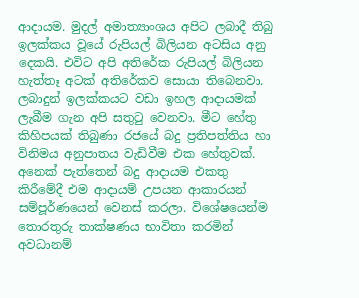ආදායම. මුදල් අමාත්‍යාංශය අපිට ලබාදී තිබු ඉලක්කය වූයේ රුපියල් බිලියන අටසිය අනු දෙකයි. එවිට අපි අතිරේක රුපියල් බිලියන හැත්තෑ අටක් අතිරේකව සොයා තිබෙනවා. ලබාදුන් ඉලක්කයට වඩා ඉහල ආදායමක් ලැබීම ගැන අපි සතුටු වෙනවා. මීට හේතු කිහිපයක් තිබුණා රජයේ බදු ප්‍රතිපත්තිය හා විනිමය අනුපාතය වැඩිවීම එක හේතුවක්. අනෙක් පැත්තෙන් බදු ආදායම එකතු කිරීමේදී එම ආදායම් උපයන ආකාරයන් සම්පූර්ණයෙන් වෙනස් කරලා. විශේෂයෙන්ම තොරතුරු තාක්ෂණය භාවිතා කරමින් අවධානම්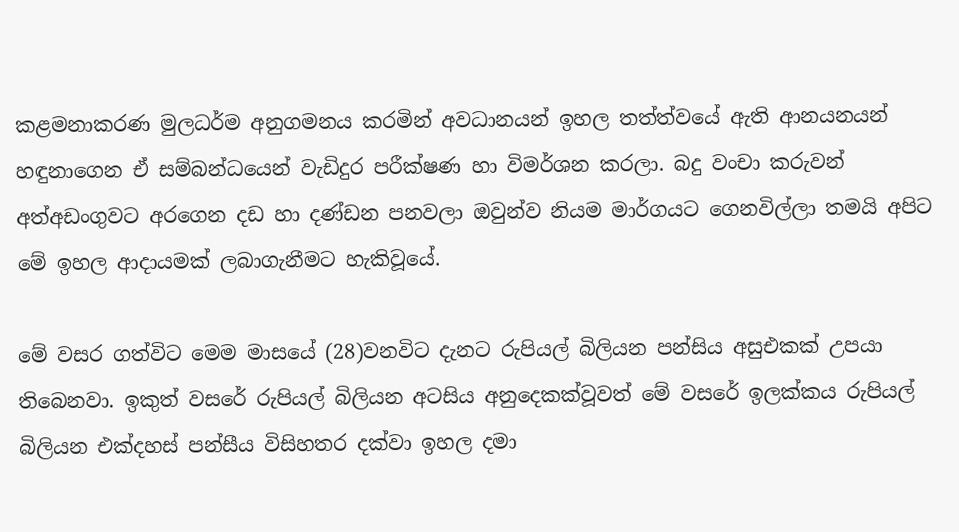කළමනාකරණ මුලධර්ම අනුගමනය කරමින් අවධානයන් ඉහල තත්ත්වයේ ඇති ආනයනයන් හඳුනාගෙන ඒ සම්බන්ධයෙන් වැඩිදුර පරීක්ෂණ හා විමර්ශන කරලා. බදු වංචා කරුවන් අත්අඩංගුවට අරගෙන දඩ හා දණ්ඩන පනවලා ඔවුන්ව නියම මාර්ගයට ගෙනවිල්ලා තමයි අපිට මේ ඉහල ආදායමක් ලබාගැනීමට හැකිවූයේ.

මේ වසර ගත්විට මෙම මාසයේ (28)වනවිට දැනට රුපියල් බිලියන පන්සිය අසුඑකක් උපයා තිබෙනවා. ඉකුත් වසරේ රුපියල් බිලියන අටසිය අනුදෙකක්වූවත් මේ වසරේ ඉලක්කය රුපියල් බිලියන එක්දහස් පන්සීය විසිහතර දක්වා ඉහල දමා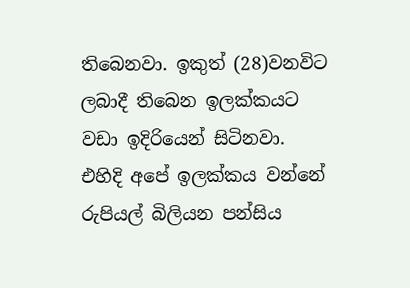තිබෙනවා. ඉකුත් (28)වනවිට ලබාදී තිබෙන ඉලක්කයට වඩා ඉදිරියෙන් සිටිනවා. එහිදි අපේ ඉලක්කය වන්නේ රුපියල් බිලියන පන්සිය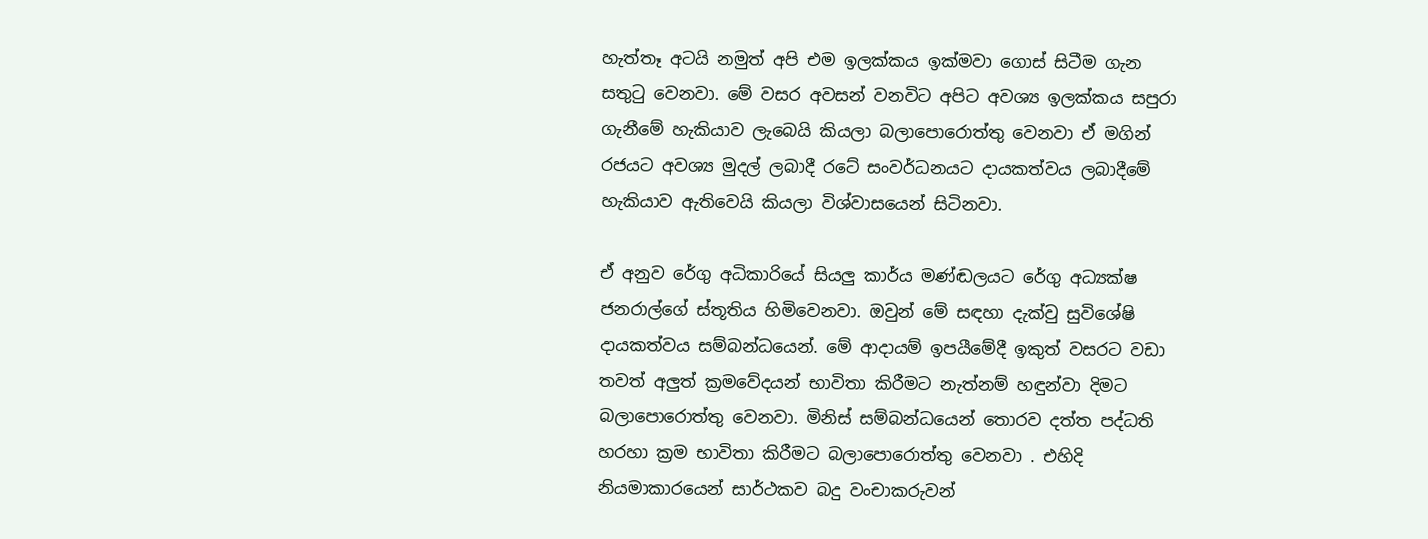හැත්තෑ අටයි නමුත් අපි එම ඉලක්කය ඉක්මවා ගොස් සිටීම ගැන සතුටු වෙනවා. මේ වසර අවසන් වනවිට අපිට අවශ්‍ය ඉලක්කය සපුරා ගැනීමේ හැකියාව ලැබෙයි කියලා බලාපොරොත්තු වෙනවා ඒ මගින් රජයට අවශ්‍ය මුදල් ලබාදී රටේ සංවර්ධනයට දායකත්වය ලබාදීමේ හැකියාව ඇතිවෙයි කියලා විශ්වාසයෙන් සිටිනවා.

ඒ අනුව රේගු අධිකාරියේ සියලු කාර්ය මණ්ඬලයට රේගු අධ්‍යක්ෂ ජනරාල්ගේ ස්තූතිය හිමිවෙනවා. ඔවුන් මේ සඳහා දැක්වු සුවිශේෂි දායකත්වය සම්බන්ධයෙන්. මේ ආදායම් ඉපයීමේදී ඉකුත් වසරට වඩා තවත් අලුත් ක්‍රමවේදයන් භාවිතා කිරීමට නැත්නම් හඳුන්වා දිමට බලාපොරොත්තු වෙනවා. මිනිස් සම්බන්ධයෙන් තොරව දත්ත පද්ධති හරහා ක්‍රම භාවිතා කිරීමට බලාපොරොත්තු වෙනවා . එහිදි නියමාකාරයෙන් සාර්ථකව බදු වංචාකරුවන්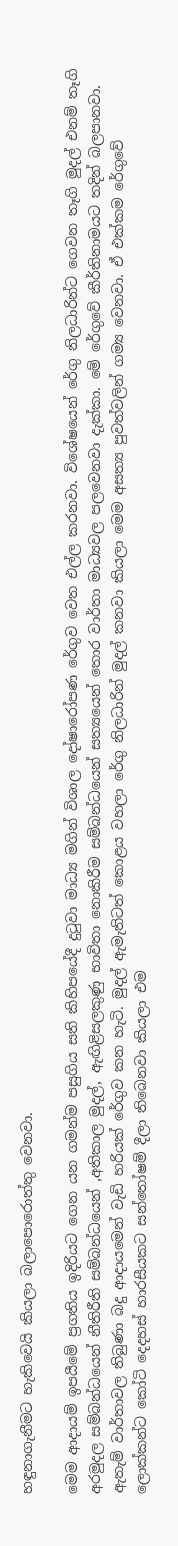හඳුනාගැනීමට හැකිවෙයි කියලා බලාපොරොත්තු වෙනවා.

මෙම ආදායම් ඉපයීමේ ප්‍රගතිය ඉදිරියට ගෙන යන ගමන්ම පසුගිය සති කිහිපයේදී දුටුවා මාධ්‍ය මගින් විශාල දෝෂාරෝපණ රේගුව වෙත එල්ල කරනවා. විශේෂයෙන් රේගු නිලධාරින්ට ගෙවන තෑගි මුදල් එනම් තෑගි අරමුදල සම්බන්ධයෙන් නීතිරීති සම්බන්ධයෙන් ,අතිකාල මුදල්, ඇඟිළිසලකුණු භාවිතා නොකිරීම සම්බන්ධයෙන් සත්‍යයෙන් තොර වාර්තා මාධ්‍යවල පලවෙනවා දැක්කා. මේ රේගුවේ කීර්තිනාමයට තදින් බලපානවා. ඇතැම් වාර්තාවල තිබුණා බදු ආදායමෙන් වැඩි හරියක් රේගුව කන හැටි. මුදල් ඇමැතිටත් කොළය වහලා රේගු නිලධාරින් මුදල් කනවා කියලා මෙම අසත්‍ය පුවත්වලින් ගම්‍ය වෙනවා. ඒ එක්කම රේගුවේ ලොක්කන්ට කෝටි දෙදහස් හාරසීයකට සන්තෝෂම් දීලා තිබෙනවා කියලා එම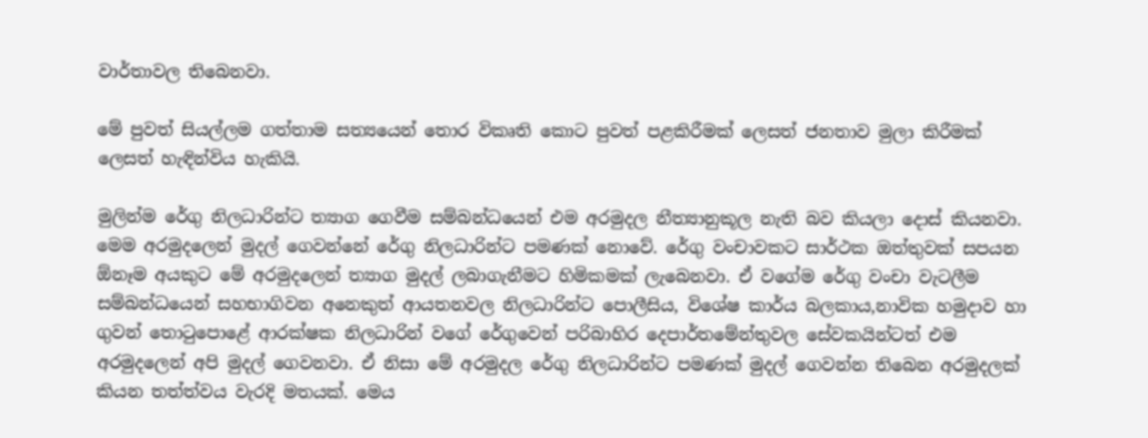වාර්තාවල තිබෙනවා.

මේ පුවත් සියල්ලම ගත්තාම සත්‍යයෙන් තොර විකෘති කොට පුවත් පළකිරීමක් ලෙසත් ජනතාව මුලා කිරීමක් ලෙසත් හැඳින්විය හැකියි.

මුලින්ම රේගු නිලධාරින්ට ත්‍යාග ගෙවීම සම්බන්ධයෙන් එම අරමුදල නීත්‍යානුකූල නැති බව කියලා දොස් කියනවා. මෙම අරමුදලෙන් මුදල් ගෙවන්නේ රේගු නිලධාරින්ට පමණක් නොවේ. රේගු වංචාවකට සාර්ථක ඔත්තුවක් සපයන ඕනෑම අයකුට මේ අරමුදලෙන් ත්‍යාග මුදල් ලබාගැනීමට හිමිකමක් ලැබෙනවා. ඒ වගේම රේගු වංචා වැටලීම සම්බන්ධයෙන් සහභාගිවන අනෙකුත් ආයතනවල නිලධාරින්ට පොලීසිය, විශේෂ කාර්ය බලකාය,නාවික හමුදාව හා ගුවන් තොටුපොළේ ආරක්ෂක නිලධාරින් වගේ රේගුවෙන් පරිබාහිර දෙපාර්තමේන්තුවල සේවකයින්ටත් එම අරමුදලෙන් අපි මුදල් ගෙවනවා. ඒ නිසා මේ අරමුදල රේගු නිලධාරින්ට පමණක් මුදල් ගෙවන්න තිබෙන අරමුදලක් කියන තත්ත්වය වැරදි මතයක්. මෙය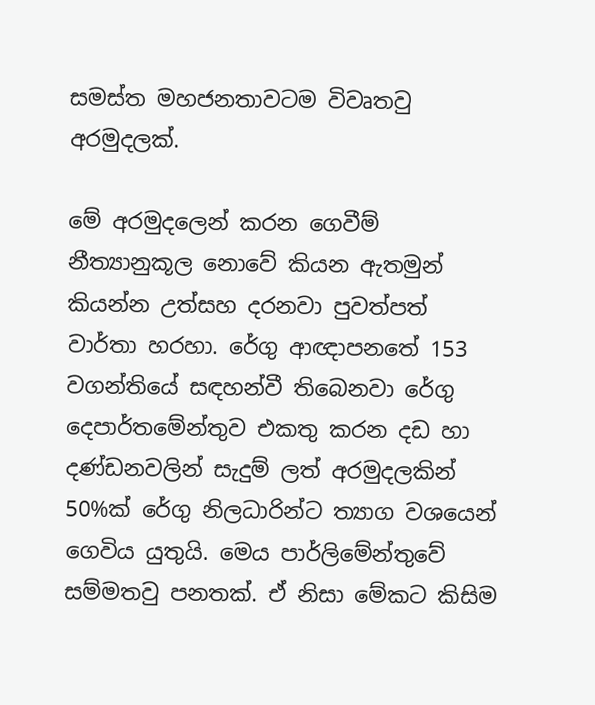සමස්ත මහජනතාවටම විවෘතවු අරමුදලක්.

මේ අරමුදලෙන් කරන ගෙවීම් නීත්‍යානුකූල නොවේ කියන ඇතමුන් කියන්න උත්සහ දරනවා පුවත්පත් වාර්තා හරහා. රේගු ආඥාපනතේ 153 වගන්තියේ සඳහන්වී තිබෙනවා රේගු දෙපාර්තමේන්තුව එකතු කරන දඩ හා දණ්ඩනවලින් සැදුම් ලත් අරමුදලකින් 50%ක් රේගු නිලධාරින්ට ත්‍යාග වශයෙන් ගෙවිය යුතුයි. මෙය පාර්ලිමේන්තුවේ සම්මතවු පනතක්. ඒ නිසා මේකට කිසිම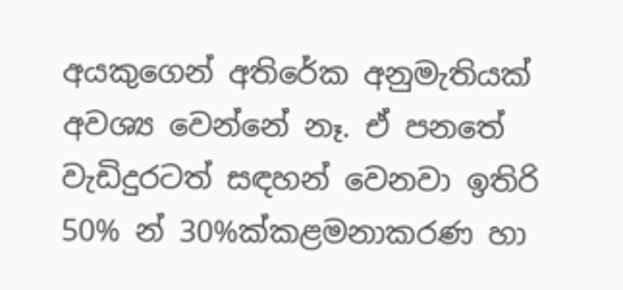අයකුගෙන් අතිරේක අනුමැතියක් අවශ්‍ය වෙන්නේ නෑ. ඒ පනතේ වැඩිදුරටත් සඳහන් වෙනවා ඉතිරි 50% න් 30%ක්කළමනාකරණ හා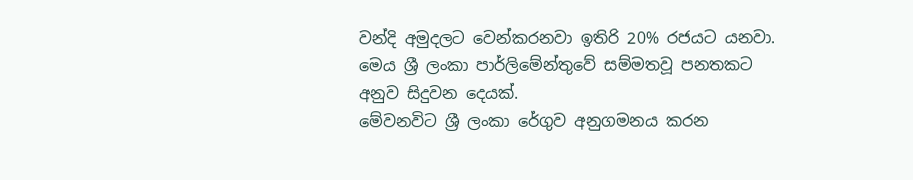වන්දි අමුදලට වෙන්කරනවා ඉතිරි 20% රජයට යනවා. මෙය ශ්‍රී ලංකා පාර්ලිමේන්තුවේ සම්මතවූ පනතකට අනුව සිදුවන දෙයක්.
මේවනවිට ශ්‍රී ලංකා රේගුව අනුගමනය කරන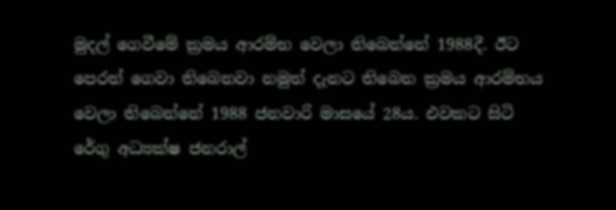මුදල් ගෙවීමේ ක්‍රමය ආරම්භ වෙලා තිබෙන්නේ 1988දී. ඊට පෙරත් ගෙවා තිබෙනවා නමුත් දැනට තිබෙන ක්‍රමය ආරම්භය වෙලා තිබෙන්නේ 1988 ජනවාරි මාසයේ 28ය. එවකට සිටි රේගු අධ්‍යක්ෂ ජනරාල්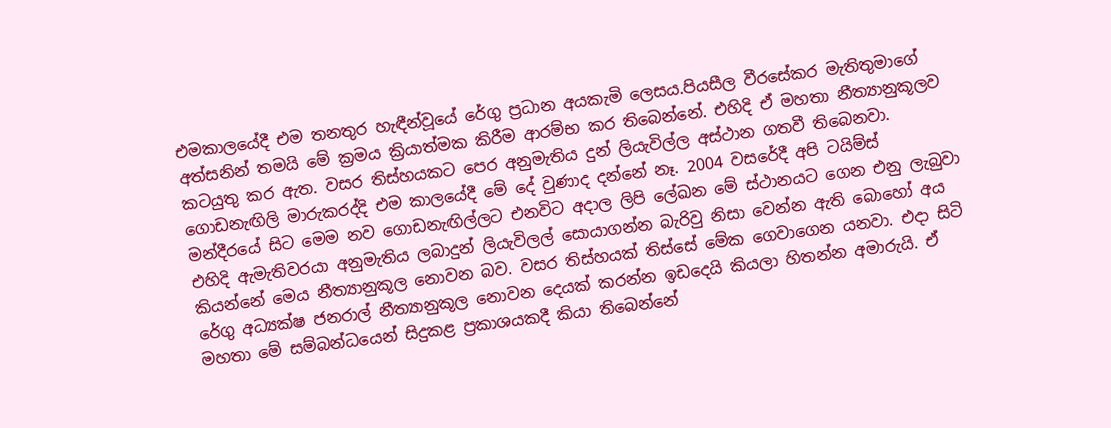එමකාලයේදී එම තනතුර හැඳීන්වූයේ රේගු ප්‍රධාන අයකැමි ලෙසය.පියසීල වීරසේකර මැතිතුමාගේ අත්සනින් තමයි මේ ක්‍රමය ක්‍රියාත්මක කිරීම ආරම්භ කර තිබෙන්නේ. එහිදි ඒ මහතා නීත්‍යානුකූලව කටයුතු කර ඇත. වසර තිස්හයකට පෙර අනුමැතිය දුන් ලියැවිල්ල අස්ථාන ගතවී තිබෙනවා. ගොඩනැඟිලි මාරුකරද්දි එම කාලයේදී මේ දේ වුණාද දන්නේ නෑ. 2004 වසරේදී අපි ටයිම්ස් මන්දීරයේ සිට මෙම නව ගොඩනැඟිල්ලට එනවිට අදාල ලිපි ලේඛන මේ ස්ථානයට ගෙන එනු ලැබුවා එහිදි ඇමැතිවරයා අනුමැතිය ලබාදුන් ලියැවිලල් සොයාගන්න බැරිවු නිසා වෙන්න ඇති බොහෝ අය කියන්නේ මෙය නීත්‍යානුකූල නොවන බව. වසර තිස්හයක් තිස්සේ මේක ගෙවාගෙන යනවා. එදා සිටි රේගු අධ්‍යක්ෂ ජනරාල් නීත්‍යානුකූල නොවන දෙයක් කරන්න ඉඩදෙයි කියලා හිතන්න අමාරුයි. ඒ මහතා මේ සම්බන්ධයෙන් සිදුකළ ප්‍රකාශයකදී කියා තිබෙන්නේ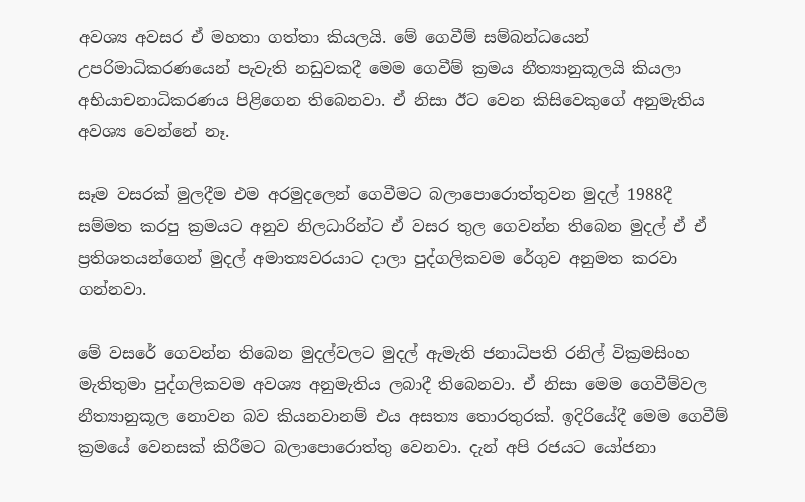අවශ්‍ය අවසර ඒ මහතා ගත්තා කියලයි. මේ ගෙවීම් සම්බන්ධයෙන් උපරිමාධිකරණයෙන් පැවැති නඩුවකදී මෙම ගෙවීම් ක්‍රමය නීත්‍යානුකූලයි කියලා අභියාචනාධිකරණය පිළිගෙන තිබෙනවා. ඒ නිසා ඊට වෙන කිසිවෙකුගේ අනුමැතිය අවශ්‍ය වෙන්නේ නෑ.

සෑම වසරක් මුලදීම එම අරමුදලෙන් ගෙවීමට බලාපොරොත්තුවන මුදල් 1988දී සම්මත කරපු ක්‍රමයට අනුව නිලධාරින්ට ඒ වසර තුල ගෙවන්න තිබෙන මුදල් ඒ ඒ ප්‍රතිශතයන්ගෙන් මුදල් අමාත්‍යවරයාට දාලා පුද්ගලිකවම රේගුව අනුමත කරවා ගන්නවා.

මේ වසරේ ගෙවන්න තිබෙන මුදල්වලට මුදල් ඇමැති ජනාධිපති රනිල් වික්‍රමසිංහ මැතිතුමා පුද්ගලිකවම අවශ්‍ය අනුමැතිය ලබාදී තිබෙනවා. ඒ නිසා මෙම ගෙවීම්වල නීත්‍යානුකූල නොවන බව කියනවානම් එය අසත්‍ය තොරතුරක්. ඉදිරියේදී මෙම ගෙවීම් ක්‍රමයේ වෙනසක් කිරීමට බලාපොරොත්තු වෙනවා. දැන් අපි රජයට යෝජනා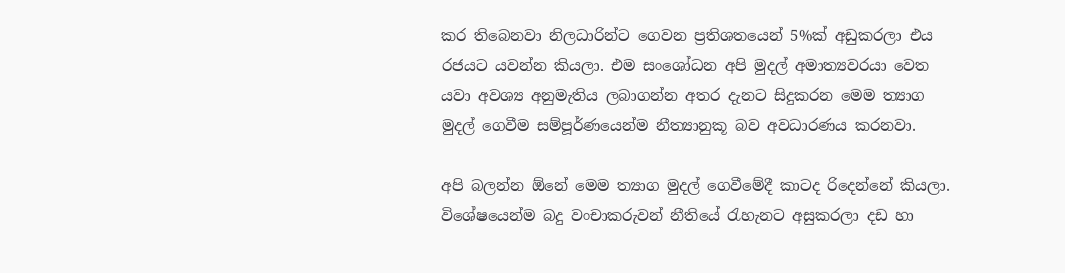කර තිබෙනවා නිලධාරින්ට ගෙවන ප්‍රතිශතයෙන් 5%ක් අඩුකරලා එය රජයට යවන්න කියලා. එම සංශෝධන අපි මුදල් අමාත්‍යවරයා වෙත යවා අවශ්‍ය අනුමැතිය ලබාගන්න අතර දැනට සිදුකරන මෙම ත්‍යාග මුදල් ගෙවීම සම්පූර්ණයෙන්ම නීත්‍යානුකූ බව අවධාරණය කරනවා.

අපි බලන්න ඕනේ මෙම ත්‍යාග මුදල් ගෙවීමේදී කාටද රිදෙන්නේ කියලා. විශේෂයෙන්ම බදු වංචාකරුවන් නීතියේ රැහැනට අසුකරලා දඩ හා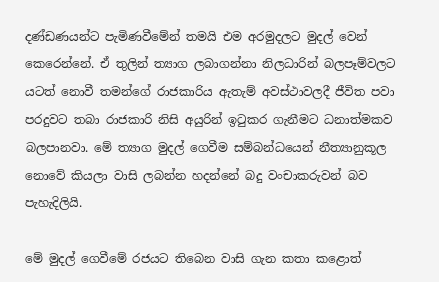දණ්ඩණයන්ට පැමිණවීමේන් තමයි එම අරමුදලට මුදල් වෙන් කෙරෙන්නේ. ඒ තුලින් ත්‍යාග ලබාගන්නා නිලධාරින් බලපෑම්වලට යටත් නොවී තමන්ගේ රාජකාරිය ඇතැම් අවස්ථාවලදී ජීවිත පවා පරදුවට තබා රාජකාරි නිසි අයුරින් ඉටුකර ගැනීමට ධනාත්මකව බලපානවා. මේ ත්‍යාග මුදල් ගෙවීම සම්බන්ධයෙන් නීත්‍යානුකූල නොවේ කියලා වාසි ලබන්න හදන්නේ බදු වංචාකරුවන් බව පැහැදිලියි.

මේ මුදල් ගෙවීමේ රජයට තිබෙන වාසි ගැන කතා කළොත්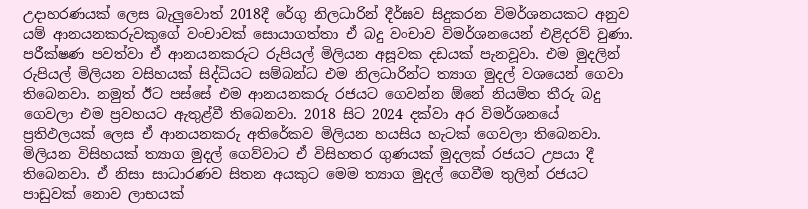උදාහරණයක් ලෙස බැලුවොත් 2018දී රේගු නිලධාරින් දීර්ඝව සිදුකරන විමර්ශනයකට අනුව යම් ආනයනකරුවකුගේ වංචාවක් සොයාගත්තා ඒ බදු වංචාව විමර්ශනයෙන් එළිදරව් වුණා. පරීක්ෂණ පවත්වා ඒ ආනයනකරුට රුපියල් මිලියන අසූවක දඩයක් පැනවූවා. එම මුදලින් රුපියල් මිලියන වසිහයක් සිද්ධියට සම්බන්ධ එම නිලධාරින්ට ත්‍යාග මුදල් වශයෙන් ගෙවා තිබෙනවා. නමුත් ඊට පස්සේ එම ආනයනකරු රජයට ගෙවන්න ඕනේ නියමිත තීරු බදු ගෙවලා එම ප්‍රවහයට ඇතුළ්වී තිබෙනවා. 2018 සිට 2024 දක්වා අර විමර්ශනයේ ප්‍රතිඵලයක් ලෙස ඒ ආනයනකරු අතිරේකව මිලියන හයසිය හැටක් ගෙවලා තිබෙනවා. මිලියන විසිහයක් ත්‍යාග මුදල් ගෙව්වාට ඒ විසිහතර ගුණයක් මුදලක් රජයට උපයා දී තිබෙනවා. ඒ නිසා සාධාරණව සිතන අයකුට මෙම ත්‍යාග මුදල් ගෙවීම තුලින් රජයට පාඩුවක් නොව ලාභයක්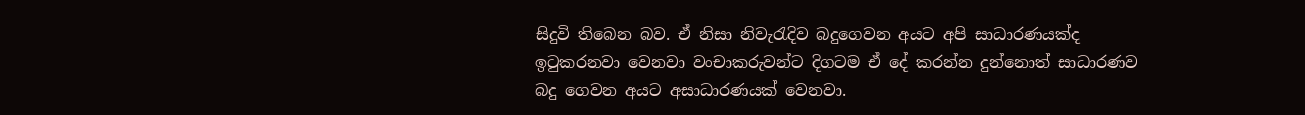සිදුවි තිබෙන බව. ඒ නිසා නිවැරැදිව බදුගෙවන අයට අපි සාධාරණයක්ද ඉටුකරනවා වෙනවා වංචාකරුවන්ට දිගටම ඒ දේ කරන්න දුන්නොත් සාධාරණව බදු ගෙවන අයට අසාධාරණයක් වෙනවා.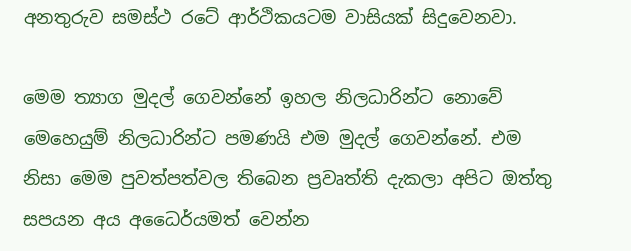අනතුරුව සමස්ථ රටේ ආර්ථිකයටම වාසියක් සිදුවෙනවා.

මෙම ත්‍යාග මුදල් ගෙවන්නේ ඉහල නිලධාරින්ට නොවේ මෙහෙයුම් නිලධාරින්ට පමණයි එම මුදල් ගෙවන්නේ. එම නිසා මෙම පුවත්පත්වල තිබෙන ප්‍රවෘත්ති දැකලා අපිට ඔත්තු සපයන අය අධෛර්යමත් වෙන්න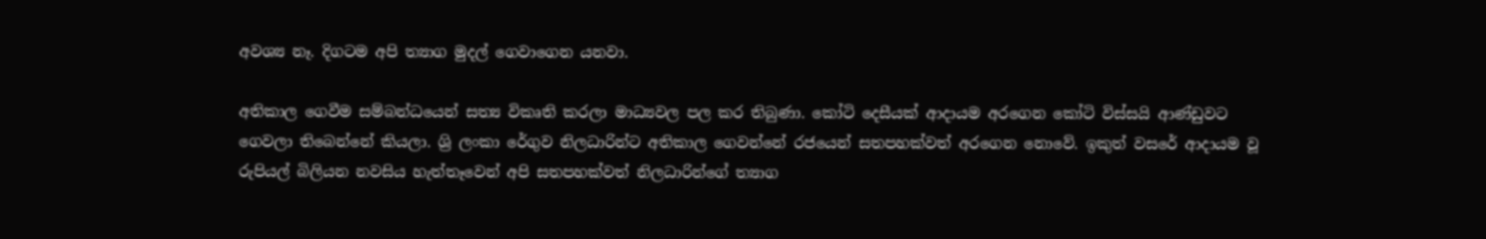අවශ්‍ය නෑ. දිගටම අපි ත්‍යාග මුදල් ගෙවාගෙන යනවා.

අතිකාල ගෙවීම සම්බන්ධයෙන් සත්‍ය විකෘති කරලා මාධ්‍යවල පල කර තිබුණා. කෝටි දෙසීයක් ආදායම අරගෙන කෝටි විස්සයි ආණ්ඩුවට ගෙවලා තිබෙන්නේ කියලා. ශ්‍රි ලංකා රේගුව නිලධාරින්ට අතිකාල ගෙවන්නේ රජයෙන් සතපහක්වත් අරගෙන නොවේ. ඉකුත් වසරේ ආදායම වූ රුපියල් බිලියන නවසිය හැත්තෑවෙන් අපි සතපහක්වත් නිලධාරින්ගේ ත්‍යාග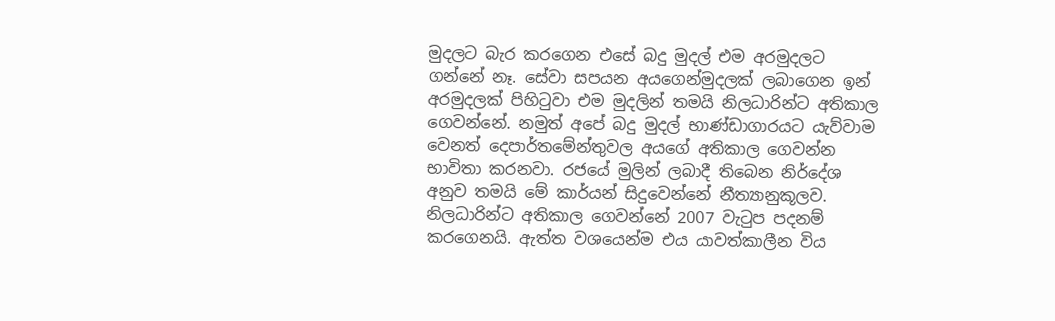මුදලට බැර කරගෙන එසේ බදු මුදල් එම අරමුදලට ගන්නේ නෑ. සේවා සපයන අයගෙන්මුදලක් ලබාගෙන ඉන් අරමුදලක් පිහිටුවා එම මුදලින් තමයි නිලධාරින්ට අතිකාල ගෙවන්නේ. නමුත් අපේ බදු මුදල් භාණ්ඩාගාරයට යැව්වාම වෙනත් දෙපාර්තමේන්තුවල අයගේ අතිකාල ගෙවන්න භාවිතා කරනවා. රජයේ මුලින් ලබාදී තිබෙන නිර්දේශ අනුව තමයි මේ කාර්යන් සිදුවෙන්නේ නීත්‍යානුකූලව. නිලධාරින්ට අතිකාල ගෙවන්නේ 2007 වැටුප පදනම් කරගෙනයි. ඇත්ත වශයෙන්ම එය යාවත්කාලීන විය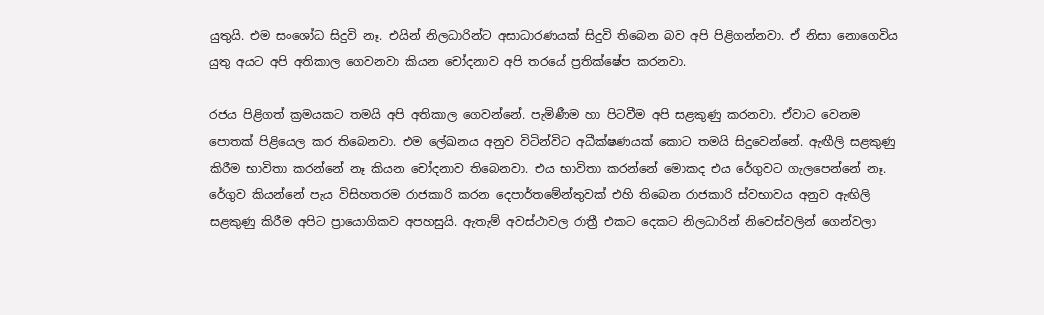යුතුයි. එම සංශෝධ සිදුවි නෑ. එයින් නිලධාරින්ට අසාධාරණයක් සිදුවි තිබෙන බව අපි පිළිගන්නවා. ඒ නිසා නොගෙවිය යුතු අයට අපි අතිකාල ගෙවනවා කියන චෝදනාව අපි තරයේ ප්‍රතික්ෂේප කරනවා.

රජය පිළිගත් ක්‍රමයකට තමයි අපි අතිකාල ගෙවන්නේ. පැමිණීම හා පිටවීම අපි සළකුණු කරනවා. ඒවාට වෙනම පොතක් පිළියෙල කර තිබෙනවා. එම ලේඛනය අනුව විටින්විට අධීක්ෂණයක් කොට තමයි සිදුවෙන්නේ. ඇඟීලි සළකුණු කිරීම භාවිතා කරන්නේ නෑ කියන චෝදනාව තිබෙනවා. එය භාවිතා කරන්නේ මොකද එය රේගුවට ගැලපෙන්නේ නෑ. රේගුව කියන්නේ පැය විසිහතරම රාජකාරි කරන දෙපාර්තමේන්තුවක් එහි තිබෙන රාජකාරි ස්වභාවය අනුව ඇඟිලි සළකුණු කිරීම අපිට ප්‍රායොගිකව අපහසුයි. ඇතැම් අවස්ථාවල රාත්‍රී එකට දෙකට නිලධාරින් නිවෙස්වලින් ගෙන්වලා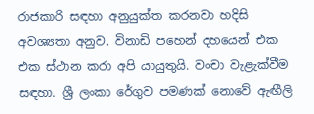රාජකාරි සඳහා අනුයුක්ත කරනවා හදිසි අවශ්‍යතා අනුව. විනාඩි පහෙන් දහයෙන් එක එක ස්ථාන කරා අපි යායුතුයි. වංචා වැළැක්වීම සඳහා. ශ්‍රී ලංකා රේගුව පමණක් නොවේ ඇඟීලි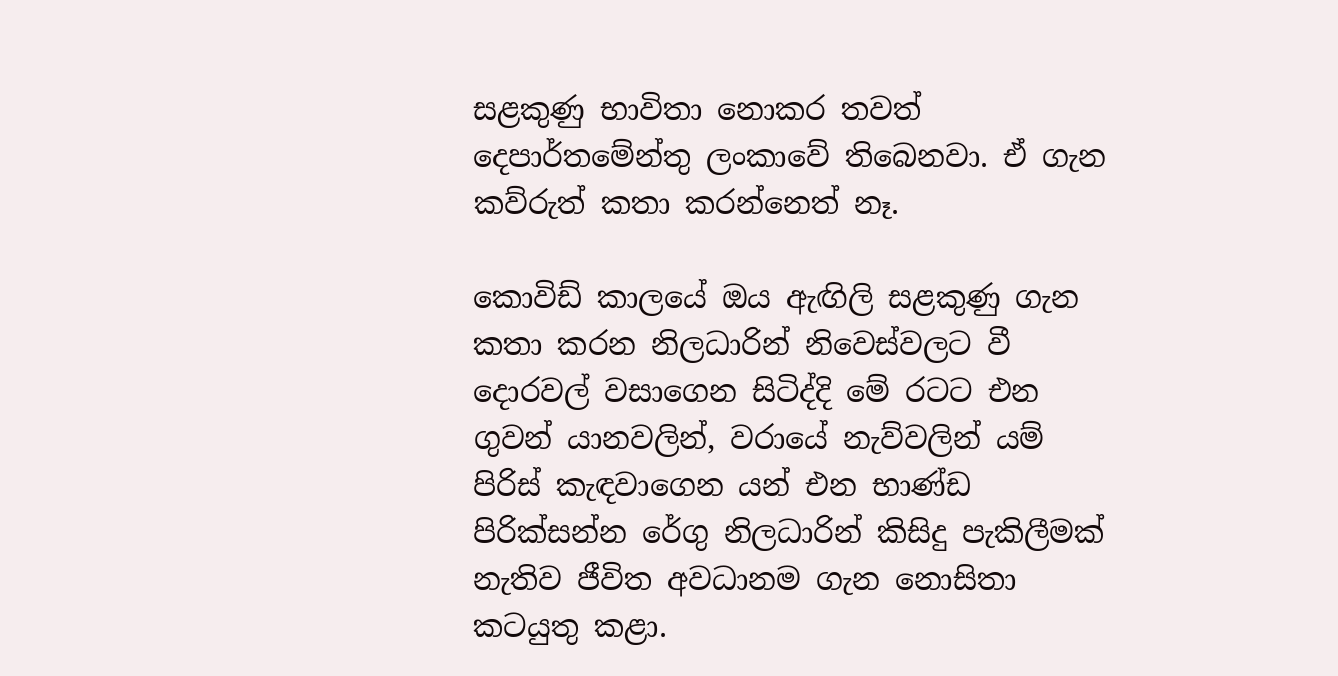සළකුණු භාවිතා නොකර තවත් දෙපාර්තමේන්තු ලංකාවේ තිබෙනවා. ඒ ගැන කව්රුත් කතා කරන්නෙත් නෑ.

කොවිඩ් කාලයේ ඔය ඇඟිලි සළකුණු ගැන කතා කරන නිලධාරින් නිවෙස්වලට වී දොරවල් වසාගෙන සිටිද්දි මේ රටට එන ගුවන් යානවලින්, වරායේ නැව්වලින් යම් පිරිස් කැඳවාගෙන යන් එන භාණ්ඩ පිරික්සන්න රේගු නිලධාරින් කිසිදු පැකිලීමක් නැතිව ජීවිත අවධානම ගැන නොසිතා කටයුතු කළා.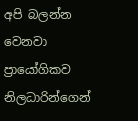අපි බලන්න වෙනවා ප්‍රායෝගිකව නිලධාරින්ගෙන්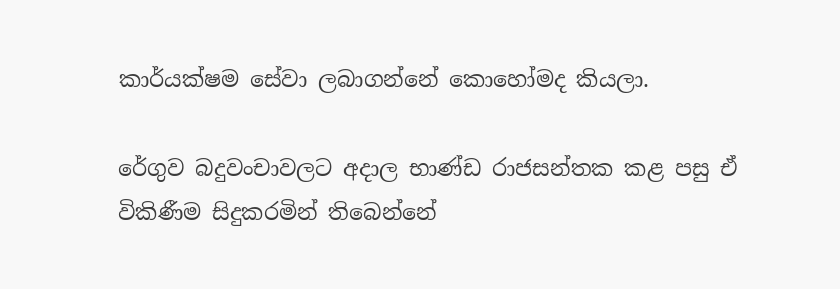කාර්යක්ෂම සේවා ලබාගන්නේ කොහෝමද කියලා.

රේගුව බදුවංචාවලට අදාල භාණ්ඩ රාජසන්තක කළ පසු ඒ විකිණීම සිදුකරමින් තිබෙන්නේ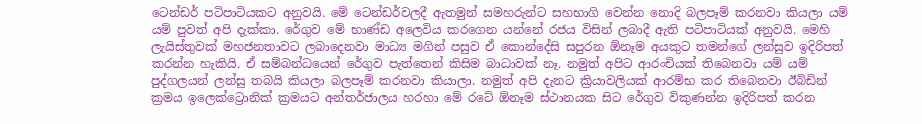ටෙන්ඩර් පටිපාටියකට අනුවයි. මේ ටෙන්ඩර්වලදී ඇතමුන් සමහරුන්ට සහභාගි වෙන්න නොදි බලපෑම් කරනවා කියලා යම් යම් පුවත් අපි දැක්කා. රේගුව මේ භාණ්ඩ අලෙවිය කරගෙන යන්නේ රජය විසින් ලබාදී ඇති පටිපාටියක් අනුවයි. මෙහි ලැයිස්තුවක් මහජනතාවට ලබාදෙනවා මාධ්‍ය මගින් පසුව ඒ කොන්දේසි සපුරන ඕනෑම අයකුට තමන්ගේ ලන්සුව ඉදිරිපත් කරන්න හැකියි. ඒ සම්බන්ධයෙන් රේගුව පැත්තෙන් කිසිම බාධාවක් නෑ. නමුත් අපිට ආරංචියක් තිබෙනවා යම් යම් පුද්ගලයන් ලන්සු තබයි කියලා බලපෑම් කරනවා කියාලා. නමුත් අපි දැනට ක්‍රියාවලියක් ආරම්භ කර තිබෙනවා ඊබිඩින් ක්‍රමය ඉලෙක්ට්‍රොනික් ක්‍රමයට අන්තර්ජාලය හරහා මේ රටේ ඕනෑම ස්ථානයක සිට රේගුව විකුණන්න ඉදිරිපත් කරන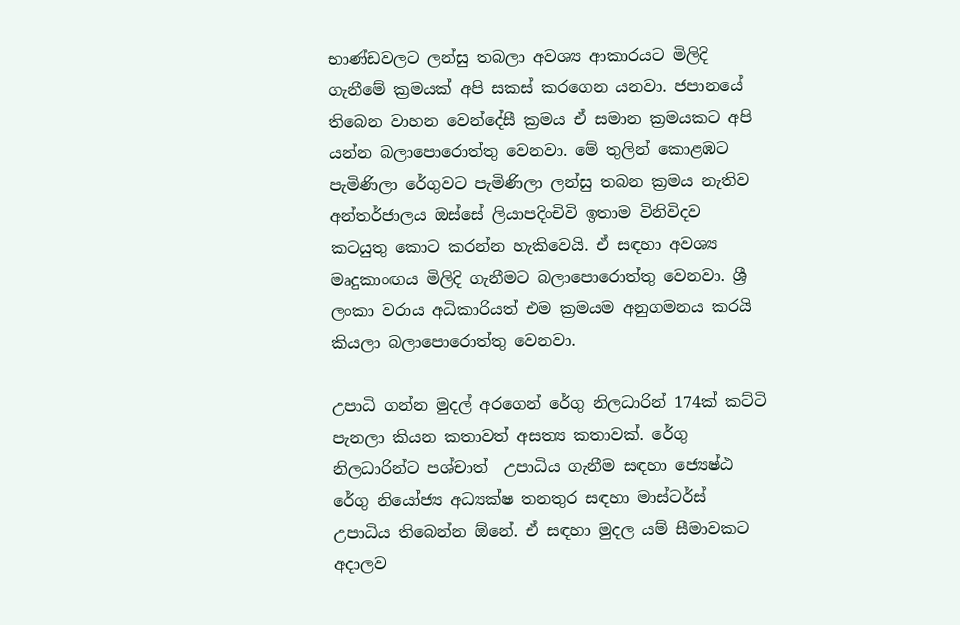භාණ්ඩවලට ලන්සු තබලා අවශ්‍ය ආකාරයට මිලිදි ගැනීමේ ක්‍රමයක් අපි සකස් කරගෙන යනවා. ජපානයේ තිබෙන වාහන වෙන්දේසී ක්‍රමය ඒ සමාන ක්‍රමයකට අපි යන්න බලාපොරොත්තු වෙනවා. මේ තුලින් කොළඹට පැමිණිලා රේගුවට පැමිණිලා ලන්සු තබන ක්‍රමය නැතිව අන්තර්ජාලය ඔස්සේ ලියාපදිංචිවි ඉතාම විනිවිදව කටයුතු කොට කරන්න හැකිවෙයි. ඒ සඳහා අවශ්‍ය මෘදුකාංඟය මිලිදි ගැනීමට බලාපොරොත්තු වෙනවා. ශ්‍රී ලංකා වරාය අධිකාරියත් එම ක්‍රමයම අනුගමනය කරයි කියලා බලාපොරොත්තු වෙනවා.

උපාධි ගන්න මුදල් අරගෙන් රේගු නිලධාරින් 174ක් කට්ටි පැනලා කියන කතාවත් අසත්‍ය කතාවක්. රේගු නිලධාරින්ට පශ්චාත්  උපාධිය ගැනීම සඳහා ජ්‍යෙෂ්ඨ රේගු නියෝජ්‍ය අධ්‍යක්ෂ තනතුර සඳහා මාස්ටර්ස් උපාධිය තිබෙන්න ඕනේ. ඒ සඳහා මුදල යම් සීමාවකට අදාලව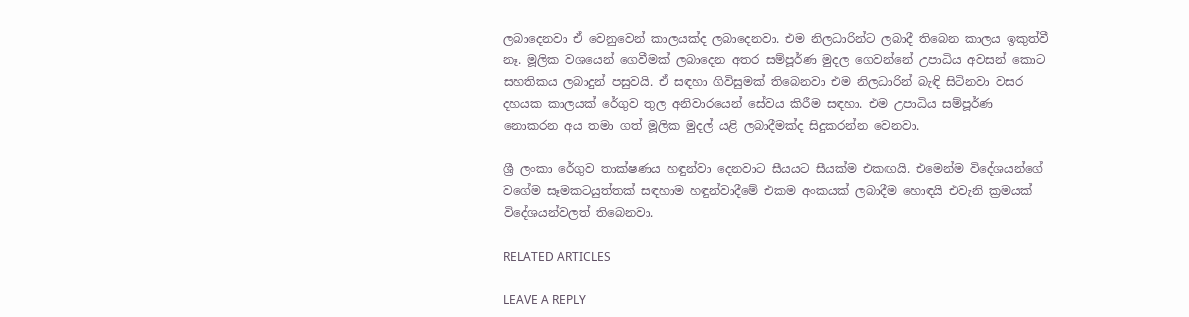ලබාදෙනවා ඒ වෙනුවෙන් කාලයක්ද ලබාදෙනවා. එම නිලධාරින්ට ලබාදී තිබෙන කාලය ඉකුත්වී නෑ. මූලික වශයෙන් ගෙවීමක් ලබාදෙන අතර සම්පූර්ණ මුදල ගෙවන්නේ උපාධිය අවසන් කොට සහතිකය ලබාදුන් පසුවයි. ඒ සඳහා ගිවිසුමක් තිබෙනවා එම නිලධාරින් බැඳි සිටිනවා වසර දහයක කාලයක් රේගුව තුල අනිවාරයෙන් සේවය කිරීම සඳහා. එම උපාධිය සම්පූර්ණ නොකරන අය තමා ගත් මූලික මුදල් යළි ලබාදීමක්ද සිදුකරන්න වෙනවා.

ශ්‍රී ලංකා රේගුව තාක්ෂණය හඳුන්වා දෙනවාට සීයයට සීයක්ම එකඟයි. එමෙන්ම විදේශයන්ගේ වගේම සෑමකටයුත්තක් සඳහාම හඳුන්වාදීමේ එකම අංකයක් ලබාදීම හොඳයි එවැනි ක්‍රමයක් විදේශයන්වලත් තිබෙනවා.

RELATED ARTICLES

LEAVE A REPLY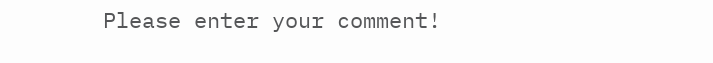Please enter your comment!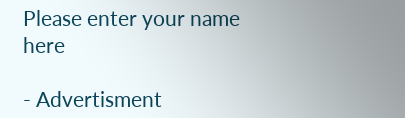Please enter your name here

- Advertisment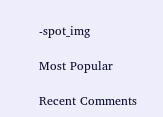-spot_img

Most Popular

Recent Comments